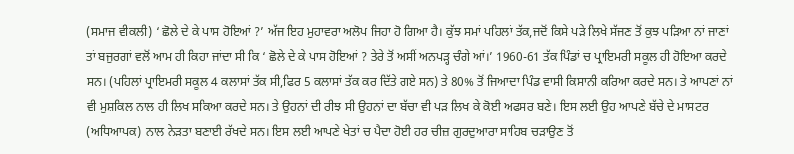(ਸਮਾਜ ਵੀਕਲੀ) ‘ ਛੋਲੇ ਦੇ ਕੇ ਪਾਸ ਹੋਇਆਂ ?’ ਅੱਜ ਇਹ ਮੁਹਾਵਰਾ ਅਲੋਪ ਜਿਹਾ ਹੋ ਗਿਆ ਹੈ। ਕੁੱਝ ਸਮਾਂ ਪਹਿਲਾਂ ਤੱਕ,ਜਦੋਂ ਕਿਸੇ ਪੜੇ ਲਿਖੇ ਸੱਜਣ ਤੋਂ ਕੁਝ ਪੜਿਆ ਨਾਂ ਜਾਣਾਂ ਤਾਂ ਬਜੁਰਗਾਂ ਵਲੋਂ ਆਮ ਹੀ ਕਿਹਾ ਜਾਂਦਾ ਸੀ ਕਿ ‘ ਛੋਲੇ ਦੇ ਕੇ ਪਾਸ ਹੋਇਆਂ ? ਤੇਰੇ ਤੋਂ ਅਸੀਂ ਅਨਪੜ੍ਹ ਚੰਗੇ ਆਂ।’ 1960-61 ਤੱਕ ਪਿੰਡਾਂ ਚ ਪ੍ਰਾਇਮਰੀ ਸਕੂਲ ਹੀ ਹੋਇਆ ਕਰਦੇ ਸਨ। (ਪਹਿਲਾਂ ਪ੍ਰਾਇਮਰੀ ਸਕੂਲ 4 ਕਲਾਸਾਂ ਤੱਕ ਸੀ,ਫਿਰ 5 ਕਲਾਸਾਂ ਤੱਕ ਕਰ ਦਿੱਤੇ ਗਏ ਸਨ) ਤੇ 80% ਤੋਂ ਜਿਆਦਾ ਪਿੰਡ ਵਾਸੀ ਕਿਸਾਨੀ ਕਰਿਆ ਕਰਦੇ ਸਨ। ਤੇ ਆਪਣਾਂ ਨਾਂ ਵੀ ਮੁਸ਼ਕਿਲ ਨਾਲ ਹੀ ਲਿਖ ਸਕਿਆ ਕਰਦੇ ਸਨ। ਤੇ ਉਹਨਾਂ ਦੀ ਰੀਝ ਸੀ ਉਹਨਾਂ ਦਾ ਬੱਚਾ ਵੀ ਪੜ ਲਿਖ ਕੇ ਕੋਈ ਅਫਸਰ ਬਣੇ। ਇਸ ਲਈ ਉਹ ਆਪਣੇ ਬੱਚੇ ਦੇ ਮਾਸਟਰ (ਅਧਿਆਪਕ) ਨਾਲ ਨੇੜਤਾ ਬਣਾਈ ਰੱਖਦੇ ਸਨ। ਇਸ ਲਈ ਆਪਣੇ ਖੇਤਾਂ ਚ ਪੈਦਾ ਹੋਈ ਹਰ ਚੀਜ਼ ਗੁਰਦੁਆਰਾ ਸਾਹਿਬ ਚੜਾਉਣ ਤੋਂ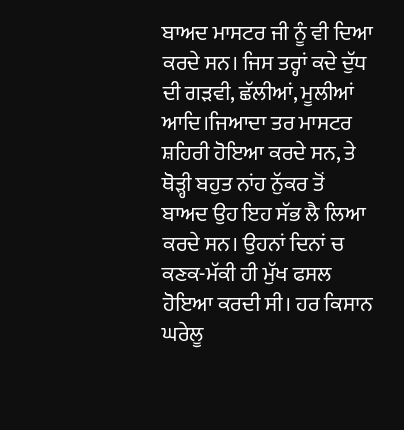ਬਾਅਦ ਮਾਸਟਰ ਜੀ ਨੂੰ ਵੀ ਦਿਆ ਕਰਦੇ ਸਨ। ਜਿਸ ਤਰ੍ਹਾਂ ਕਦੇ ਦੁੱਧ ਦੀ ਗੜਵੀ, ਛੱਲੀਆਂ, ਮੂਲੀਆਂ ਆਦਿ।ਜਿਆਦਾ ਤਰ ਮਾਸਟਰ ਸ਼ਹਿਰੀ ਹੋਇਆ ਕਰਦੇ ਸਨ, ਤੇ ਥੋੜ੍ਹੀ ਬਹੁਤ ਨਾਂਹ ਨੁੱਕਰ ਤੋਂ ਬਾਅਦ ਉਹ ਇਹ ਸੱਭ ਲੈ ਲਿਆ ਕਰਦੇ ਸਨ। ਉਹਨਾਂ ਦਿਨਾਂ ਚ ਕਣਕ-ਮੱਕੀ ਹੀ ਮੁੱਖ ਫਸਲ ਹੋਇਆ ਕਰਦੀ ਸੀ। ਹਰ ਕਿਸਾਨ ਘਰੇਲੂ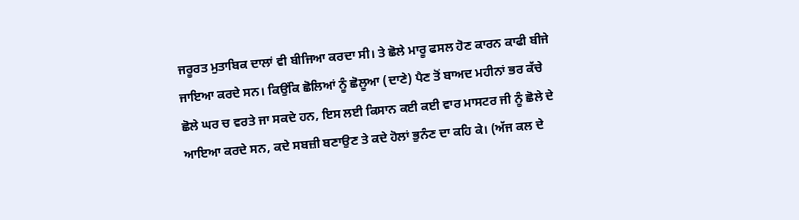ਜਰੂਰਤ ਮੁਤਾਬਿਕ ਦਾਲਾਂ ਵੀ ਬੀਜਿਆ ਕਰਦਾ ਸੀ। ਤੇ ਛੋਲੇ ਮਾਰੂ ਫਸਲ ਹੋਣ ਕਾਰਨ ਕਾਫੀ ਬੀਜੇ ਜਾਇਆ ਕਰਦੇ ਸਨ। ਕਿਉਂਕਿ ਛੋਲਿਆਂ ਨੂੰ ਛੋਲੂਆ (ਦਾਣੇ) ਪੈਣ ਤੋਂ ਬਾਅਦ ਮਹੀਨਾਂ ਭਰ ਕੱਚੇ ਛੋਲੇ ਘਰ ਚ ਵਰਤੇ ਜਾ ਸਕਦੇ ਹਨ, ਇਸ ਲਈ ਕਿਸਾਨ ਕਈ ਕਈ ਵਾਰ ਮਾਸਟਰ ਜੀ ਨੂੰ ਛੋਲੇ ਦੇ ਆਇਆ ਕਰਦੇ ਸਨ, ਕਦੇ ਸਬਜ਼ੀ ਬਣਾਉਣ ਤੇ ਕਦੇ ਹੋਲਾਂ ਭੁਨੰਣ ਦਾ ਕਹਿ ਕੇ। (ਅੱਜ ਕਲ ਦੇ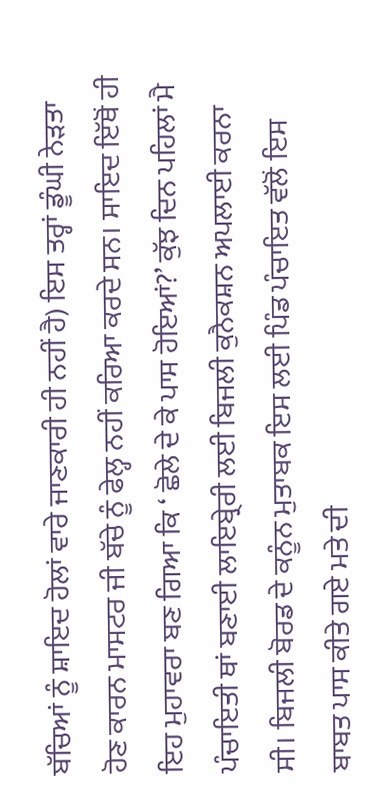ਬੱਚਿਆਂ ਨੂੰ ਸ਼ਾਇਦ ਹੋਲਾਂ ਵਾਰੇ ਜਾਣਕਾਰੀ ਹੀ ਨਹੀਂ ਹੈ) ਇਸ ਤਰ੍ਹਾਂ ਡੂੰਘੀ ਨੇੜਤਾ ਹੋਣ ਕਾਰਨ ਮਾਸਟਰ ਜੀ ਬੱਚੇ ਨੂੰ ਫੇਲ੍ਹ ਨਹੀਂ ਕਰਿਆ ਕਰਦੇ ਸਨ। ਸਾਇਦ ਇੱਥੋਂ ਹੀ ਇਹ ਮੁਹਾਵਰਾ ਬਣ ਗਿਆ ਕਿ ‘ ਛੋਲੇ ਦੇ ਕੇ ਪਾਸ ਹੋਇਆਂ?’ ਕੁੱਝ ਦਿਨ ਪਹਿਲਾਂ ਮੈ ਪੰਚਾਇਤੀ ਥਾਂ ਬਣਾਈ ਲਾਇਬ੍ਰੇਰੀ ਲਈ ਬਿਜਲੀ ਕੁਨੈਕਸ਼ਨ ਅਪਲਾਈ ਕਰਨਾ ਸੀ। ਬਿਜਲੀ ਬੋਰਡ ਦੇ ਕਨੂੰਨ ਮੁਤਾਬਕ ਇਸ ਲਈ ਪਿੰਡ ਪੰਚਾਇਤ ਵੱਲੋਂ ਇਸ ਬਾਬਤ ਪਾਸ ਕੀਤੇ ਗਏ ਮਤੇ ਦੀ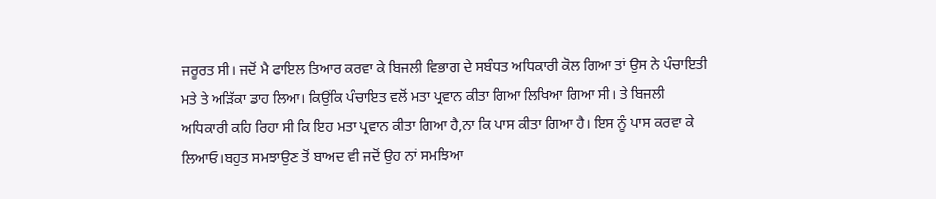ਜਰੂਰਤ ਸੀ। ਜਦੋਂ ਮੈ ਫਾਇਲ ਤਿਆਰ ਕਰਵਾ ਕੇ ਬਿਜਲੀ ਵਿਭਾਗ ਦੇ ਸਬੰਧਤ ਅਧਿਕਾਰੀ ਕੋਲ ਗਿਆ ਤਾਂ ਉਸ ਨੇ ਪੰਚਾਇਤੀ ਮਤੇ ਤੇ ਅੜਿੱਕਾ ਡਾਹ ਲਿਆ। ਕਿਉਂਕਿ ਪੰਚਾਇਤ ਵਲੋਂ ਮਤਾ ਪ੍ਰਵਾਨ ਕੀਤਾ ਗਿਆ ਲਿਖਿਆ ਗਿਆ ਸੀ। ਤੇ ਬਿਜਲੀ ਅਧਿਕਾਰੀ ਕਹਿ ਰਿਹਾ ਸੀ ਕਿ ਇਹ ਮਤਾ ਪ੍ਰਵਾਨ ਕੀਤਾ ਗਿਆ ਹੈ,ਨਾ ਕਿ ਪਾਸ ਕੀਤਾ ਗਿਆ ਹੈ। ਇਸ ਨੂੰ ਪਾਸ ਕਰਵਾ ਕੇ ਲਿਆਓ।ਬਹੁਤ ਸਮਝਾਉਣ ਤੋਂ ਬਾਅਦ ਵੀ ਜਦੋਂ ਉਹ ਨਾਂ ਸਮਝਿਆ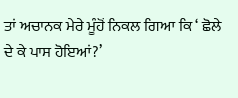ਤਾਂ ਅਚਾਨਕ ਮੇਰੇ ਮੂੰਹੋਂ ਨਿਕਲ ਗਿਆ ਕਿ ‘ ਛੋਲੇ ਦੇ ਕੇ ਪਾਸ ਹੋਇਆਂ?’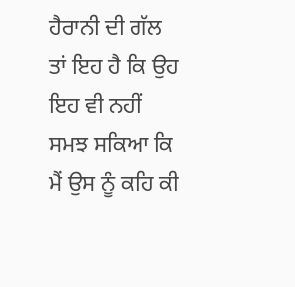ਹੈਰਾਨੀ ਦੀ ਗੱਲ ਤਾਂ ਇਹ ਹੈ ਕਿ ਉਹ ਇਹ ਵੀ ਨਹੀਂ ਸਮਝ ਸਕਿਆ ਕਿ ਮੈਂ ਉਸ ਨੂੰ ਕਹਿ ਕੀ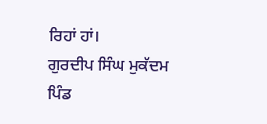ਰਿਹਾਂ ਹਾਂ।
ਗੁਰਦੀਪ ਸਿੰਘ ਮੁਕੱਦਮ
ਪਿੰਡ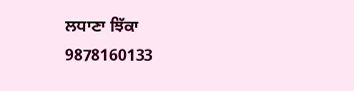ਲਧਾਣਾ ਝਿੱਕਾ
9878160133